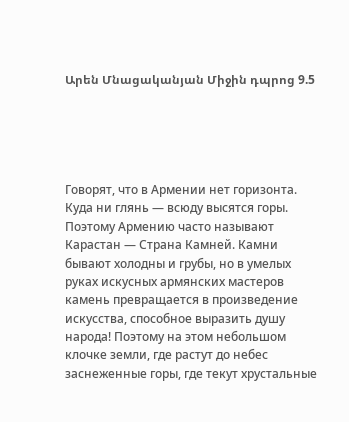Արեն Մնացականյան Միջին դպրոց 9.5





Говорят, что в Армении нет горизонта. Куда ни глянь — всюду высятся горы. Поэтому Армению часто называют Карастан — Страна Камней. Камни бывают холодны и грубы, но в умелых руках искусных армянских мастеров камень превращается в произведение искусства, способное выразить душу народа! Поэтому на этом небольшом клочке земли, где растут до небес заснеженные горы, где текут хрустальные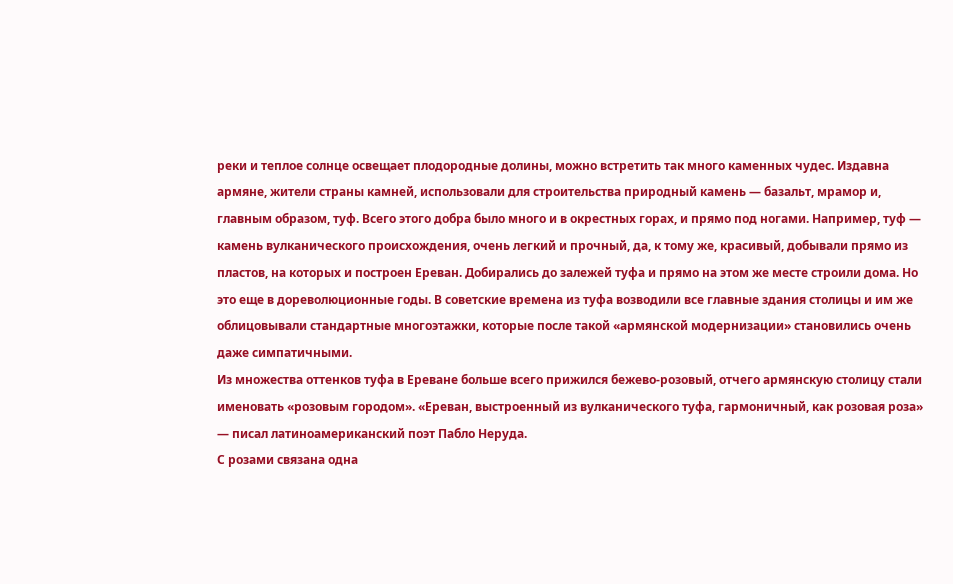реки и теплое солнце освещает плодородные долины, можно встретить так много каменных чудес. Издавна армяне, жители страны камней, использовали для строительства природный камень — базальт, мрамор и, главным образом, туф. Всего этого добра было много и в окрестных горах, и прямо под ногами. Например, туф — камень вулканического происхождения, очень легкий и прочный, да, к тому же, красивый, добывали прямо из пластов, на которых и построен Ереван. Добирались до залежей туфа и прямо на этом же месте строили дома. Но это еще в дореволюционные годы. В советские времена из туфа возводили все главные здания столицы и им же облицовывали стандартные многоэтажки, которые после такой «армянской модернизации» становились очень даже симпатичными.
Из множества оттенков туфа в Ереване больше всего прижился бежево-розовый, отчего армянскую столицу стали именовать «розовым городом». «Ереван, выстроенный из вулканического туфа, гармоничный, как розовая роза» — писал латиноамериканский поэт Пабло Неруда.
С розами связана одна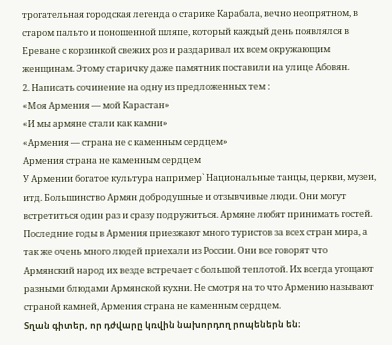трогательная городская легенда о старике Карабала, вечно неопрятном, в старом пальто и поношенной шляпе, который каждый день появлялся в Ереване с корзинкой свежих роз и раздаривал их всем окружающим женщинам. Этому старичку даже памятник поставили на улице Абовян.
2. Написать сочинение на одну из предложенных тем :
«Моя Армения — мой Карастан»
«И мы армяне стали как камни»
«Армения — страна не с каменным сердцем»
Армения страна не каменным сердцем
У Армении богатое культура например` Национальные танцы, церкви, музеи, итд. Большинство Армян добродушные и отзывчивые люди. Они могут встретиться один раз и сразу подружиться. Армяне любят принимать гостей. Последние годы в Армения приезжают много туристов за всех стран мира, а так же очень много людей приехали из России. Они все говорят что Армянский народ их везде встречает с большой теплотой. Их всегда угощают разными блюдами Армянской кухни. Не смотря на то что Армению называют страной камней, Армения страна не каменным сердцем.
Տղան գիտեր, որ դժվարը կռվին նախորդող րոպեներն են։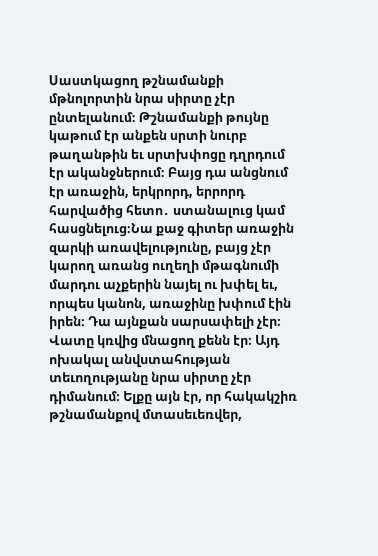Սաստկացող թշնամանքի մթնոլորտին նրա սիրտը չէր ընտելանում։ Թշնամանքի թույնը կաթում էր անքեն սրտի նուրբ թաղանթին եւ սրտխփոցը դղրդում էր ականջներում։ Բայց դա անցնում էր առաջին, երկրորդ, երրորդ հարվածից հետո․ ստանալուց կամ հասցնելուց։Նա քաջ գիտեր առաջին զարկի առավելությունը, բայց չէր կարող առանց ուղեղի մթագնումի մարդու աչքերին նայել ու խփել եւ, որպես կանոն, առաջինը խփում էին իրեն։ Դա այնքան սարսափելի չէր։ Վատը կռվից մնացող քենն էր։ Այդ ոխակալ անվստահության տեւողությանը նրա սիրտը չէր դիմանում։ Ելքը այն էր, որ հակակշիռ թշնամանքով մտասեւեռվեր,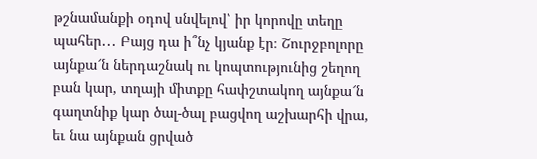թշնամանքի օդով սնվելով՝ իր կորովը տեղը պահեր․․․ Բայց դա ի՞նչ կյանք էր։ Շուրջբոլորը այնքա՜ն ներդաշնակ ու կոպտությունից շեղող բան կար, տղայի միտքը հափշտակող այնքա՜ն գաղտնիք կար ծալ-ծալ բացվող աշխարհի վրա, եւ նա այնքան ցրված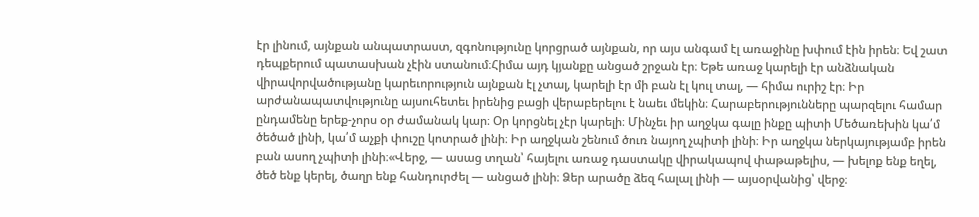էր լինում, այնքան անպատրաստ, զգոնությունը կորցրած այնքան, որ այս անգամ էլ առաջինը խփում էին իրեն։ Եվ շատ դեպքերում պատասխան չէին ստանում։Հիմա այդ կյանքը անցած շրջան էր։ Եթե առաջ կարելի էր անձնական վիրավորվածությանը կարեւորություն այնքան էլ չտալ, կարելի էր մի բան էլ կուլ տալ, ― հիմա ուրիշ էր։ Իր արժանապատվությունը այսուհետեւ իրենից բացի վերաբերելու է նաեւ մեկին։ Հարաբերությունները պարզելու համար ընդամենը երեք-չորս օր ժամանակ կար։ Օր կորցնել չէր կարելի։ Մինչեւ իր աղջկա գալը ինքը պիտի Մեծառեխին կա՛մ ծեծած լինի, կա՛մ աչքի փուշը կոտրած լինի։ Իր աղջկան շենում ծուռ նայող չպիտի լինի։ Իր աղջկա ներկայությամբ իրեն բան ասող չպիտի լինի։«Վերջ, ― ասաց տղան՝ հայելու առաջ դաստակը վիրակապով փաթաթելիս, ― խելոք ենք եղել, ծեծ ենք կերել, ծաղր ենք հանդուրժել ― անցած լինի։ Ձեր արածը ձեզ հալալ լինի ― այսօրվանից՝ վերջ։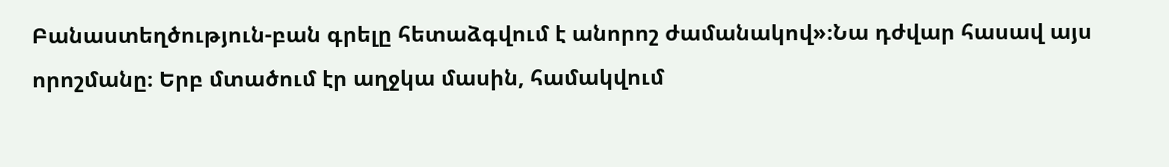Բանաստեղծություն-բան գրելը հետաձգվում է անորոշ ժամանակով»։Նա դժվար հասավ այս որոշմանը։ Երբ մտածում էր աղջկա մասին, համակվում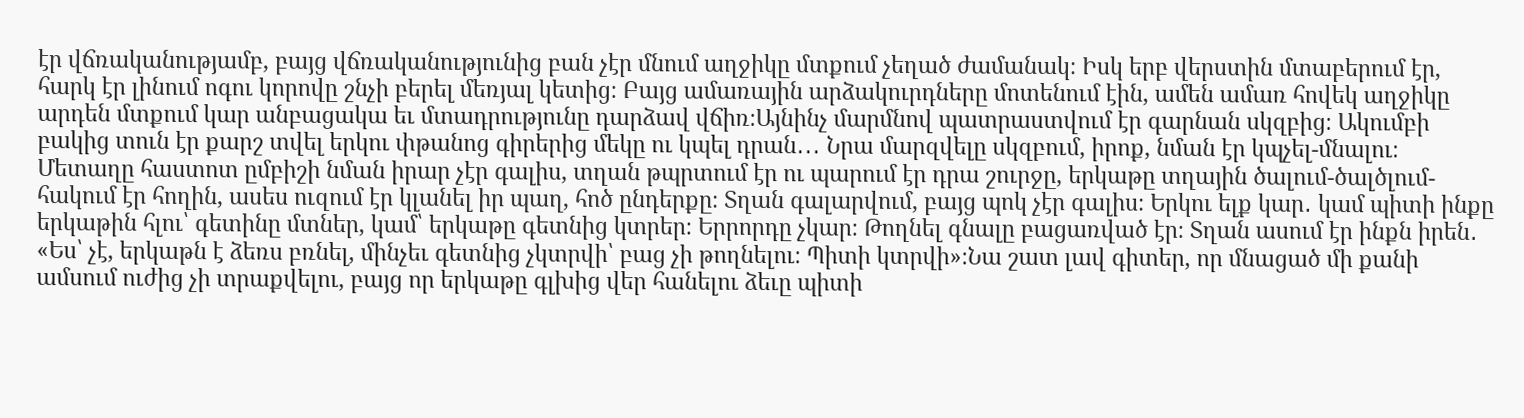էր վճռականությամբ, բայց վճռականությունից բան չէր մնում աղջիկը մտքում չեղած ժամանակ։ Իսկ երբ վերստին մտաբերում էր, հարկ էր լինում ոգու կորովը շնչի բերել մեռյալ կետից։ Բայց ամառային արձակուրդները մոտենում էին, ամեն ամառ հովեկ աղջիկը արդեն մտքում կար անբացակա եւ մտադրությունը դարձավ վճիռ։Այնինչ մարմնով պատրաստվում էր գարնան սկզբից։ Ակումբի բակից տուն էր քարշ տվել երկու փթանոց գիրերից մեկը ու կպել դրան․․․ Նրա մարզվելը սկզբում, իրոք, նման էր կպչել-մնալու։ Մետաղը հաստոտ ըմբիշի նման իրար չէր գալիս, տղան թպրտում էր ու պարում էր դրա շուրջը, երկաթը տղային ծալում-ծալծլում-հակում էր հողին, ասես ուզում էր կլանել իր պաղ, հոծ ընդերքը։ Տղան գալարվում, բայց պոկ չէր գալիս։ Երկու ելք կար․ կամ պիտի ինքը երկաթին հլու՝ գետինը մտներ, կամ՝ երկաթը գետնից կտրեր։ Երրորդը չկար։ Թողնել գնալը բացառված էր։ Տղան ասում էր ինքն իրեն․ «Ես՝ չէ, երկաթն է ձեռս բռնել, մինչեւ գետնից չկտրվի՝ բաց չի թողնելու։ Պիտի կտրվի»։Նա շատ լավ գիտեր, որ մնացած մի քանի ամսում ուժից չի տրաքվելու, բայց որ երկաթը գլխից վեր հանելու ձեւը պիտի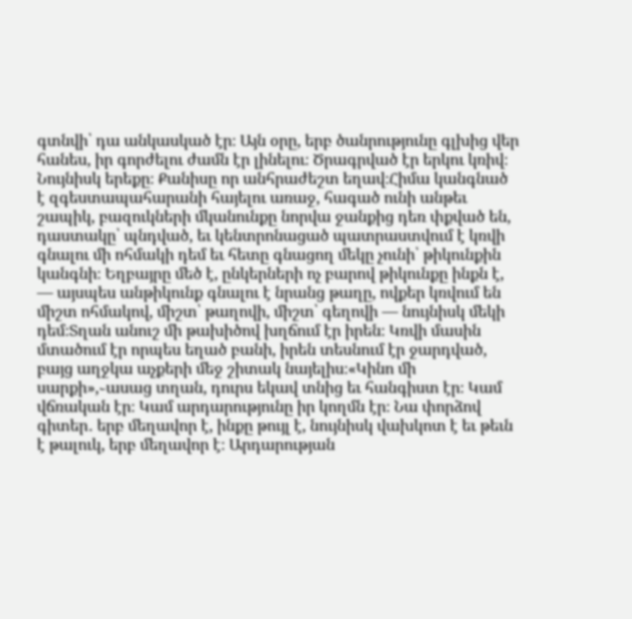գտնվի՝ դա անկասկած էր։ Այն օրը, երբ ծանրությունը գլխից վեր հանես, իր գորժելու ժամն էր լինելու։ Ծրագրված էր երկու կռիվ։ Նույնիսկ երեքը։ Քանիսը որ անհրաժեշտ եղավ։Հիմա կանգնած է զգեստապահարանի հայելու առաջ, հագած ունի անթեւ շապիկ, բազուկների մկանունքը նորվա ջանքից դեռ փքված են, դաստակը՝ պնդված, եւ կենտրոնացած պատրաստվում է կռվի գնալու մի ոհմակի դեմ եւ հետը գնացող մեկը չունի՝ թիկունքին կանգնի։ Եղբայրը մեծ է, ընկերների ոչ բարով թիկունքը ինքն է, ― այսպես անթիկունք գնալու է նրանց թաղը, ովքեր կռվում են միշտ ոհմակով, միշտ՝ թաղովի, միշտ՝ գեղովի ― նույնիսկ մեկի դեմ։Տղան անուշ մի թախիծով խղճում էր իրեն։ Կռվի մասին մտածում էր որպես եղած բանի, իրեն տեսնում էր ջարդված, բայց աղջկա աչքերի մեջ շիտակ նայելիս։«Կինո մի սարքի»,֊ասաց տղան, դուրս եկավ տնից եւ հանգիստ էր։ Կամ վճռական էր։ Կամ արդարությունը իր կողմն էր։ Նա փորձով գիտեր․ երբ մեղավոր է, ինքը թույլ է, նույնիսկ վախկոտ է եւ թեւն է թալուկ, երբ մեղավոր է։ Արդարության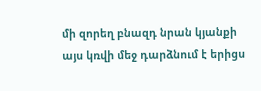մի զորեղ բնազդ նրան կյանքի այս կռվի մեջ դարձնում է երիցս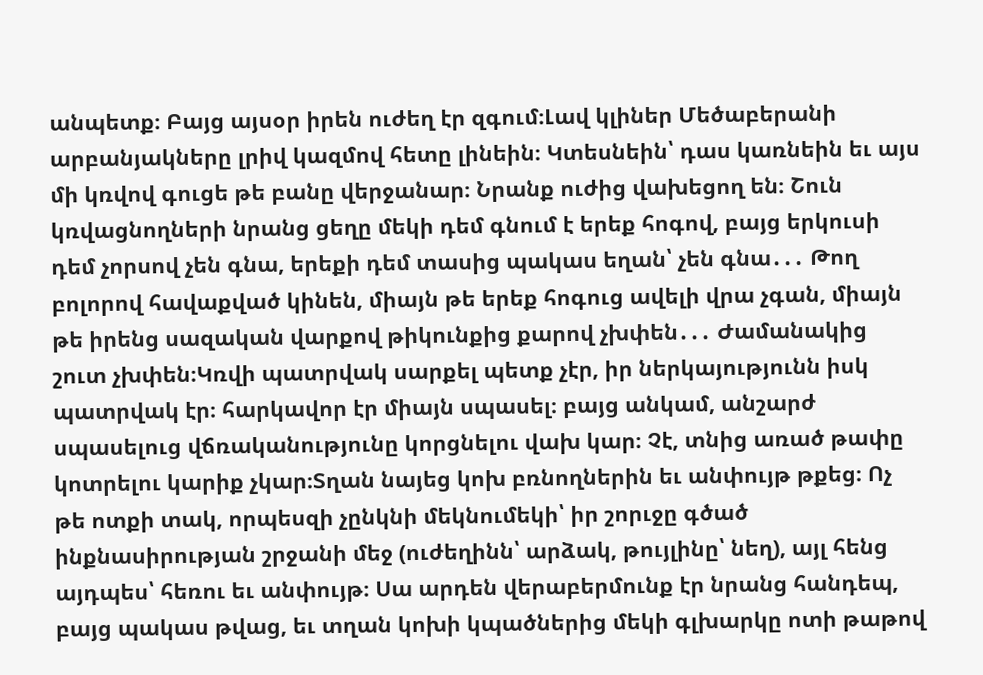անպետք։ Բայց այսօր իրեն ուժեղ էր զգում։Լավ կլիներ Մեծաբերանի արբանյակները լրիվ կազմով հետը լինեին։ Կտեսնեին՝ դաս կառնեին եւ այս մի կռվով գուցե թե բանը վերջանար։ Նրանք ուժից վախեցող են։ Շուն կռվացնողների նրանց ցեղը մեկի դեմ գնում է երեք հոգով, բայց երկուսի դեմ չորսով չեն գնա, երեքի դեմ տասից պակաս եղան՝ չեն գնա․․․ Թող բոլորով հավաքված կինեն, միայն թե երեք հոգուց ավելի վրա չգան, միայն թե իրենց սազական վարքով թիկունքից քարով չխփեն․․․ Ժամանակից շուտ չխփեն։Կռվի պատրվակ սարքել պետք չէր, իր ներկայությունն իսկ պատրվակ էր։ հարկավոր էր միայն սպասել։ բայց անկամ, անշարժ սպասելուց վճռականությունը կորցնելու վախ կար։ Չէ, տնից առած թափը կոտրելու կարիք չկար։Տղան նայեց կոխ բռնողներին եւ անփույթ թքեց։ Ոչ թե ոտքի տակ, որպեսզի չընկնի մեկնումեկի՝ իր շորւջը գծած ինքնասիրության շրջանի մեջ (ուժեղինն՝ արձակ, թույլինը՝ նեղ), այլ հենց այդպես՝ հեռու եւ անփույթ։ Սա արդեն վերաբերմունք էր նրանց հանդեպ, բայց պակաս թվաց, եւ տղան կոխի կպածներից մեկի գլխարկը ոտի թաթով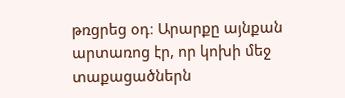թռցրեց օդ։ Արարքը այնքան արտառոց էր, որ կոխի մեջ տաքացածներն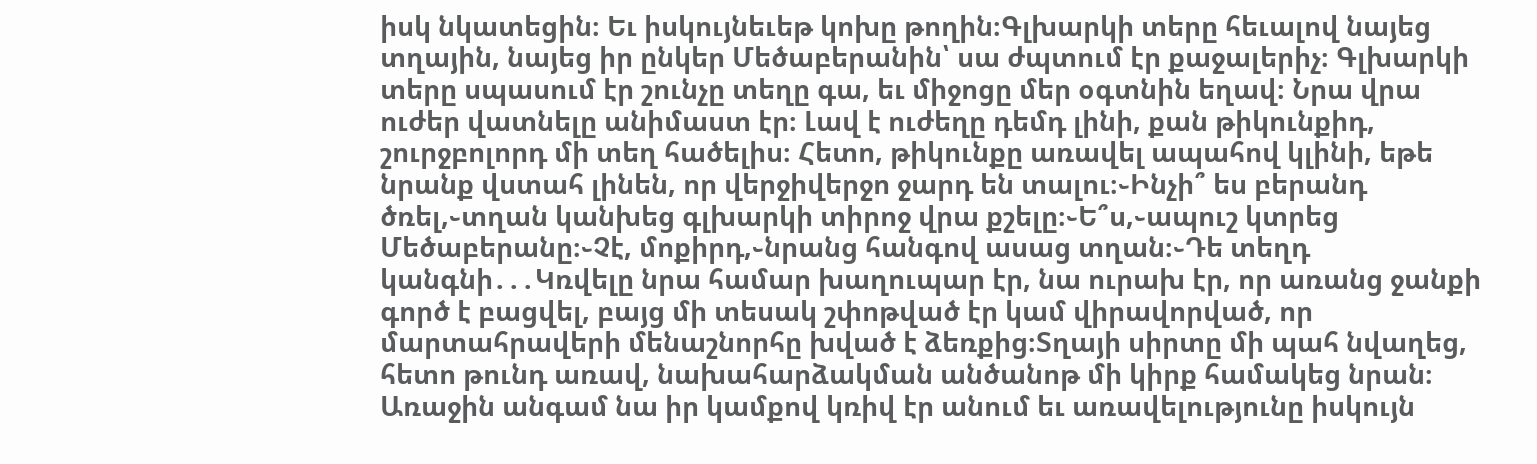իսկ նկատեցին։ Եւ իսկույնեւեթ կոխը թողին։Գլխարկի տերը հեւալով նայեց տղային, նայեց իր ընկեր Մեծաբերանին՝ սա ժպտում էր քաջալերիչ։ Գլխարկի տերը սպասում էր շունչը տեղը գա, եւ միջոցը մեր օգտնին եղավ։ Նրա վրա ուժեր վատնելը անիմաստ էր։ Լավ է ուժեղը դեմդ լինի, քան թիկունքիդ, շուրջբոլորդ մի տեղ հածելիս։ Հետո, թիկունքը առավել ապահով կլինի, եթե նրանք վստահ լինեն, որ վերջիվերջո ջարդ են տալու։֊Ինչի՞ ես բերանդ ծռել,֊տղան կանխեց գլխարկի տիրոջ վրա քշելը։֊Ե՞ս,֊ապուշ կտրեց Մեծաբերանը։֊Չէ, մոքիրդ,֊նրանց հանգով ասաց տղան։֊Դե տեղդ կանգնի․․․Կռվելը նրա համար խաղուպար էր, նա ուրախ էր, որ առանց ջանքի գործ է բացվել, բայց մի տեսակ շփոթված էր կամ վիրավորված, որ մարտահրավերի մենաշնորհը խված է ձեռքից։Տղայի սիրտը մի պահ նվաղեց, հետո թունդ առավ, նախահարձակման անծանոթ մի կիրք համակեց նրան։ Առաջին անգամ նա իր կամքով կռիվ էր անում եւ առավելությունը իսկույն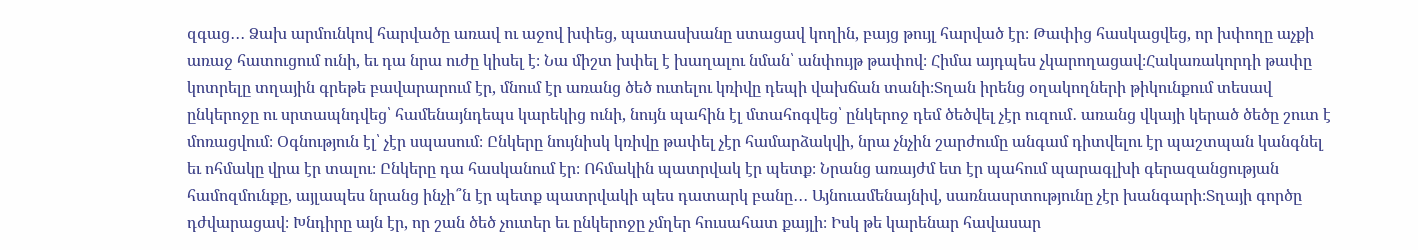զգաց․․․ Ձախ արմունկով հարվածը առավ ու աջով խփեց, պատասխանը ստացավ կողին, բայց թույլ հարված էր։ Թափից հասկացվեց, որ խփողը աչքի առաջ հատուցում ունի, եւ դա նրա ուժը կիսել է։ Նա միշտ խփել է խաղալու նման՝ անփույթ թափով։ Հիմա այդպես չկարողացավ։Հակառակորդի թափը կոտրելը տղային գրեթե բավարարում էր, մնում էր առանց ծեծ ուտելու կռիվը դեպի վախճան տանի։Տղան իրենց օղակողների թիկունքում տեսավ ընկերոջը ու սրտապնդվեց՝ համենայնդեպս կարեկից ունի, նույն պահին էլ մտահոգվեց՝ ընկերոջ դեմ ծեծվել չէր ուզում․ առանց վկայի կերած ծեծը շուտ է մոռացվում։ Օգնություն էլ՝ չէր սպասում։ Ընկերը նույնիսկ կռիվը թափել չէր համարձակվի, նրա չնչին շարժումը անգամ դիտվելու էր պաշտպան կանգնել եւ ոհմակը վրա էր տալու։ Ընկերը դա հասկանում էր։ Ոհմակին պատրվակ էր պետք։ Նրանց առայժմ ետ էր պահում պարագլխի գերազանցության համոզմունքը, այլապես նրանց ինչի՞ն էր պետք պատրվակի պես դատարկ բանը․․․ Այնուամենայնիվ, սառնասրտությունը չէր խանգարի։Տղայի գործը դժվարացավ։ Խնդիրը այն էր, որ շան ծեծ չուտեր եւ ընկերոջը չմղեր հուսահատ քայլի։ Իսկ թե կարենար հավասար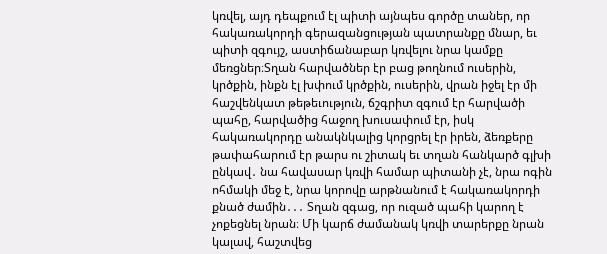կռվել, այդ դեպքում էլ պիտի այնպես գործը տաներ, որ հակառակորդի գերազանցության պատրանքը մնար, եւ պիտի զգույշ, աստիճանաբար կռվելու նրա կամքը մեռցներ։Տղան հարվածներ էր բաց թողնում ուսերին, կրծքին, ինքն էլ խփում կրծքին, ուսերին, վրան իջել էր մի հաշվենկատ թեթեւություն, ճշգրիտ զգում էր հարվածի պահը, հարվածից հաջող խուսափում էր, իսկ հակառակորդը անակնկալից կորցրել էր իրեն, ձեռքերը թափահարում էր թարս ու շիտակ եւ տղան հանկարծ գլխի ընկավ․ նա հավասար կռվի համար պիտանի չէ, նրա ոգին ոհմակի մեջ է, նրա կորովը արթնանում է հակառակորդի քնած ժամին․․․ Տղան զգաց, որ ուզած պահի կարող է չոքեցնել նրան։ Մի կարճ ժամանակ կռվի տարերքը նրան կալավ, հաշտվեց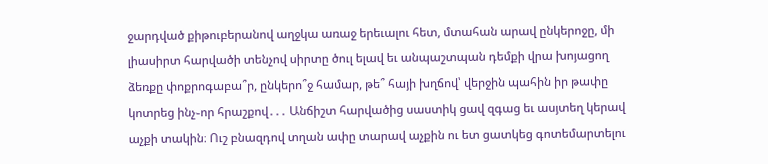ջարդված քիթուբերանով աղջկա առաջ երեւալու հետ, մտահան արավ ընկերոջը, մի լիասիրտ հարվածի տենչով սիրտը ծուլ ելավ եւ անպաշտպան դեմքի վրա խոյացող ձեռքը փոքրոգաբա՞ր, ընկերո՞ջ համար, թե՞ հայի խղճով՝ վերջին պահին իր թափը կոտրեց ինչ֊որ հրաշքով․․․ Անճիշտ հարվածից սաստիկ ցավ զգաց եւ ասյտեղ կերավ աչքի տակին։ Ուշ բնազդով տղան ափը տարավ աչքին ու ետ ցատկեց գոտեմարտելու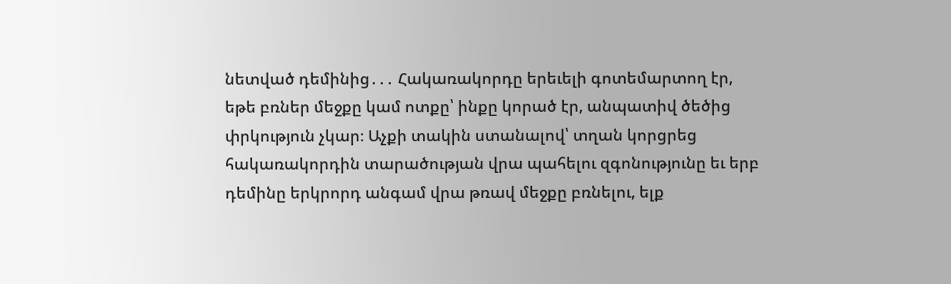նետված դեմինից․․․ Հակառակորդը երեւելի գոտեմարտող էր, եթե բռներ մեջքը կամ ոտքը՝ ինքը կորած էր, անպատիվ ծեծից փրկություն չկար։ Աչքի տակին ստանալով՝ տղան կորցրեց հակառակորդին տարածության վրա պահելու զգոնությունը եւ երբ դեմինը երկրորդ անգամ վրա թռավ մեջքը բռնելու, ելք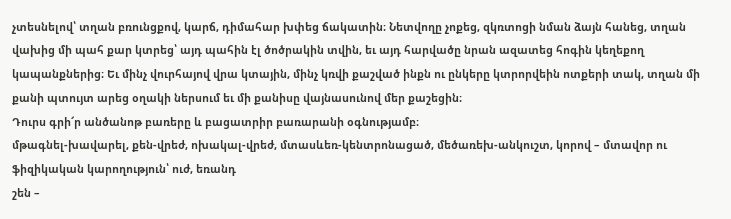չտեսնելով՝ տղան բռունցքով, կարճ, դիմահար խփեց ճակատին։ Նետվողը չոքեց, զկռտոցի նման ձայն հանեց, տղան վախից մի պահ քար կտրեց՝ այդ պահին էլ ծոծրակին տվին, եւ այդ հարվածը նրան ազատեց հոգին կեղեքող կապանքներից։ Եւ մինչ վուրհայով վրա կտային, մինչ կռվի քաշված ինքն ու ընկերը կտրորվեին ոտքերի տակ, տղան մի քանի պտույտ արեց օղակի ներսում եւ մի քանիսը վայնասունով մեր քաշեցին։
Դուրս գրի՜ր անծանոթ բառերը և բացատրիր բառարանի օգնությամբ։
մթագնել-խավարել, քեն-վրեժ, ոխակալ-վրեժ, մտասևեռ-կենտրոնացած, մեծառեխ-անկուշտ, կորով – մտավոր ու ֆիզիկական կարողություն՝ ուժ, եռանդ
շեն –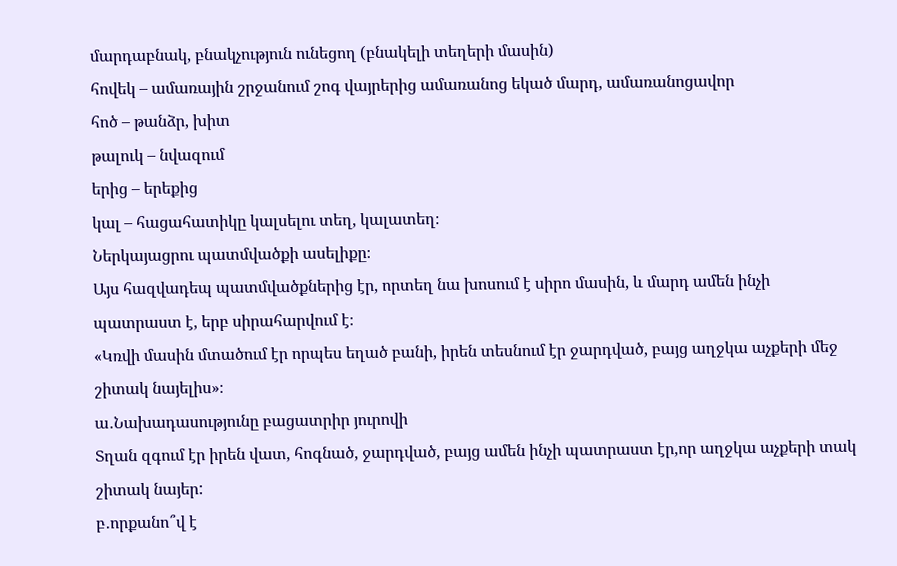մարդաբնակ, բնակչություն ունեցող (բնակելի տեղերի մասին)
հովեկ – ամառային շրջանում շոգ վայրերից ամառանոց եկած մարդ, ամառանոցավոր
հոծ – թանձր, խիտ
թալուկ – նվազում
երից – երեքից
կալ – հացահատիկը կալսելու տեղ, կալատեղ։
Ներկայացրու պատմվածքի ասելիքը։
Այս հազվադեպ պատմվածքներից էր, որտեղ նա խոսում է սիրո մասին, և մարդ ամեն ինչի պատրաստ է, երբ սիրահարվում է։
«Կռվի մասին մտածում էր որպես եղած բանի, իրեն տեսնում էր ջարդված, բայց աղջկա աչքերի մեջ շիտակ նայելիս»։
ա․Նախադասությունը բացատրիր յուրովի
Տղան զգում էր իրեն վատ, հոգնած, ջարդված, բայց ամեն ինչի պատրաստ էր,որ աղջկա աչքերի տակ շիտակ նայեր:
բ․որքանո՞վ է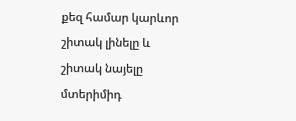քեզ համար կարևոր շիտակ լինելը և շիտակ նայելը մտերիմիդ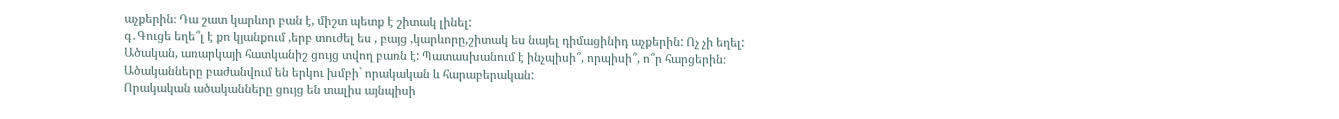աչքերին։ Դա շատ կարևոր բան է, միշտ պետք է շիտակ լինել:
գ․Գուցե եղե՞լ է քո կյանքում ,երբ տուժել ես , բայց ,կարևորը,շիտակ ես նայել դիմացինիդ աչքերին: Ոչ չի եղել:
Ածական, առարկայի հատկանիշ ցույց տվող բառն է: Պատասխանում է ինչպիսի՞, որպիսի՞, ո՞ր հարցերին։
Ածականները բաժանվում են երկու խմբի` որակական և հարաբերական:
Որակական ածականները ցույց են տալիս այնպիսի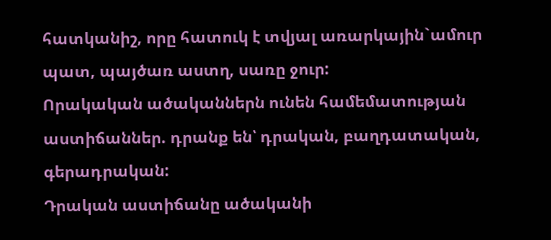հատկանիշ, որը հատուկ է տվյալ առարկային`ամուր պատ, պայծառ աստղ, սառը ջուր:
Որակական ածականներն ունեն համեմատության աստիճաններ. դրանք են՝ դրական, բաղդատական, գերադրական:
Դրական աստիճանը ածականի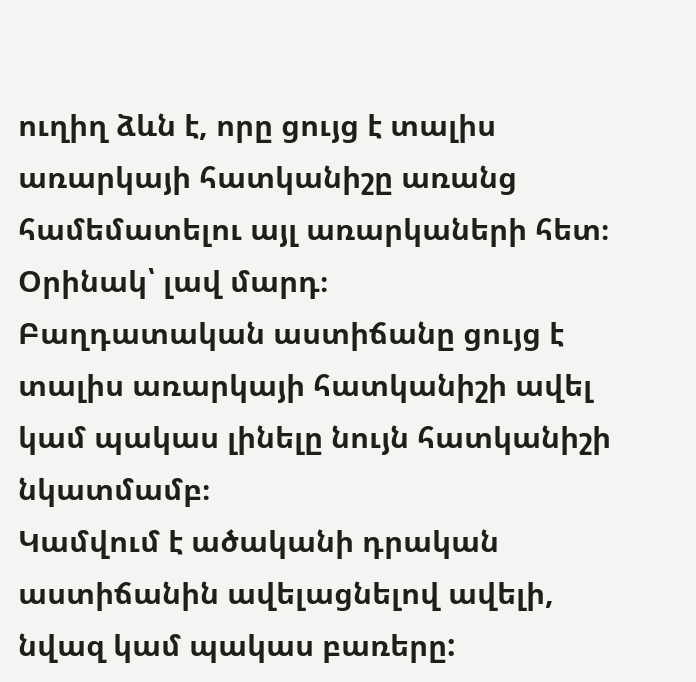ուղիղ ձևն է, որը ցույց է տալիս առարկայի հատկանիշը առանց համեմատելու այլ առարկաների հետ։
Օրինակ՝ լավ մարդ։
Բաղդատական աստիճանը ցույց է տալիս առարկայի հատկանիշի ավել կամ պակաս լինելը նույն հատկանիշի նկատմամբ։
Կամվում է ածականի դրական աստիճանին ավելացնելով ավելի, նվազ կամ պակաս բառերը: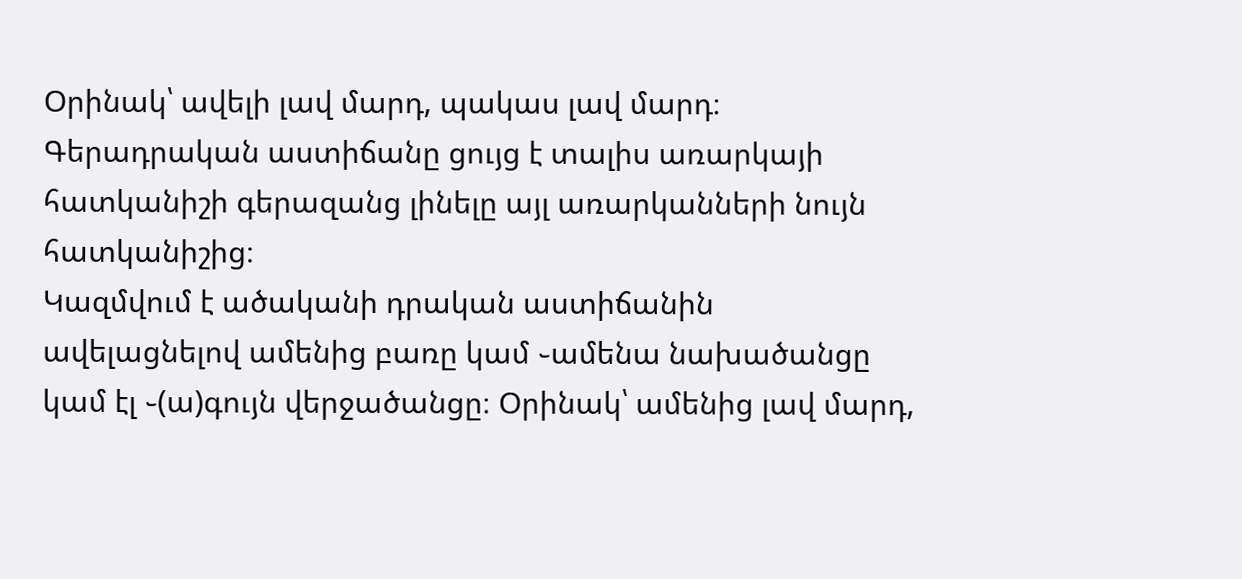Օրինակ՝ ավելի լավ մարդ, պակաս լավ մարդ։
Գերադրական աստիճանը ցույց է տալիս առարկայի հատկանիշի գերազանց լինելը այլ առարկանների նույն հատկանիշից։
Կազմվում է ածականի դրական աստիճանին ավելացնելով ամենից բառը կամ ֊ամենա նախածանցը կամ էլ ֊(ա)գույն վերջածանցը։ Օրինակ՝ ամենից լավ մարդ,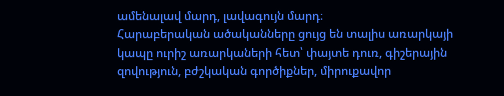ամենալավ մարդ, լավագույն մարդ։
Հարաբերական ածականները ցույց են տալիս առարկայի կապը ուրիշ առարկաների հետ՝ փայտե դուռ, գիշերային զովություն, բժշկական գործիքներ, միրուքավոր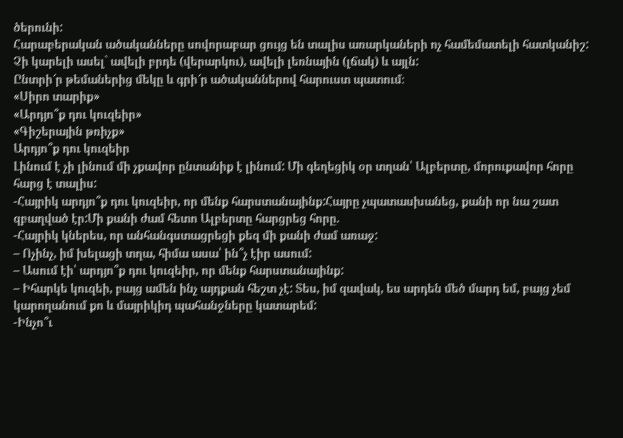ծերունի:
Հարաբերական ածականները սովորաբար ցույց են տալիս առարկաների ոչ համեմատելի հատկանիշ: Չի կարելի ասել` ավելի բրդե (վերարկու), ավելի լեռնային (լճակ) և այլն:
Ընտրի՜ր թեմաներից մեկը և գրի՜ր ածականներով հարուստ պատում։
«Սիրո տարիք»
«Արդյո՞ք դու կուզեիր»
«Գիշերային թռիչք»
Արդյո՞ք դու կուզեիր
Լինում է չի լինում մի չքավոր ընտանիք է լինում: Մի գեղեցիկ օր տղան՝ Ալբերտը, մորուքավոր հորը հարց է տալիս:
-Հայրիկ արդյո՞ք դու կուզեիր, որ մենք հարստանայինք:Հայրը չպատասխանեց, քանի որ նա շատ զբաղված էր:Մի քանի ժամ հետո Ալբերտը հարցրեց հորը.
-Հայրիկ կներես, որ անհանգստացրեցի քեզ մի քանի ժամ առաջ:
– Ոչինչ, իմ խելացի տղա, հիմա ասա՝ ին՞չ էիր ասում:
– Ասում էի՝ արդյո՞ք դու կուզեիր, որ մենք հարստանայինք:
– Իհարկե կուզեի, բայց ամեն ինչ այդքան հեշտ չէ: Տես, իմ զավակ, ես արդեն մեծ մարդ եմ, բայց չեմ կարողանում քո և մայրիկիդ պահանջները կատարեմ:
-Ինչո՞ւ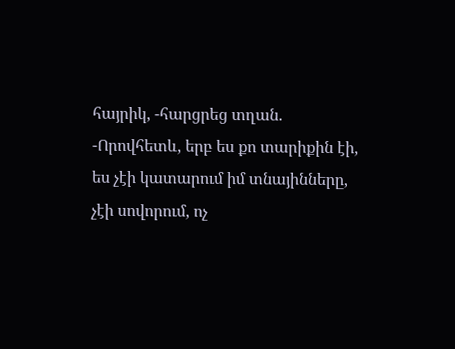հայրիկ, -հարցրեց տղան.
-Որովհետև, երբ ես քո տարիքին էի, ես չէի կատարում իմ տնայինները, չէի սովորում, ոչ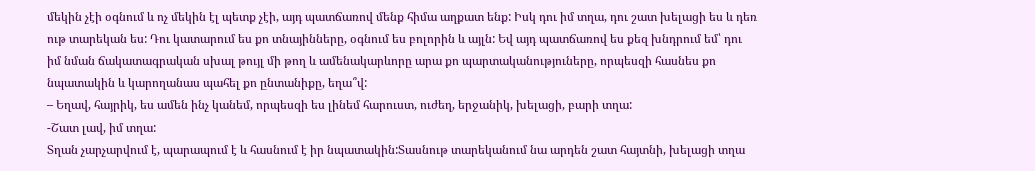մեկին չէի օգնում և ոչ մեկին էլ պետք չէի, այդ պատճառով մենք հիմա աղքատ ենք: Իսկ դու իմ տղա, դու շատ խելացի ես և դեռ ութ տարեկան ես: Դու կատարում ես քո տնայինները, օգնում ես բոլորին և այլն: Եվ այդ պատճառով ես քեզ խնդրում եմ՝ դու իմ նման ճակատագրական սխալ թույլ մի թող և ամենակարևորը արա քո պարտականություները, որպեսզի հասնես քո նպատակին և կարողանաս պահել քո ընտանիքը, եղա՞վ:
– Եղավ, հայրիկ, ես ամեն ինչ կանեմ, որպեսզի ես լինեմ հարուստ, ուժեղ, երջանիկ, խելացի, բարի տղա:
-Շատ լավ, իմ տղա:
Տղան չարչարվում է, պարապում է և հասնում է իր նպատակին:Տասնութ տարեկանում նա արդեն շատ հայտնի, խելացի տղա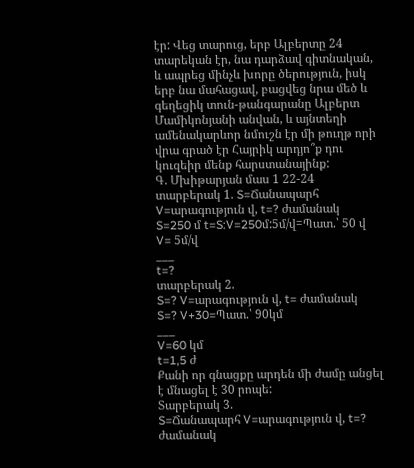էր: Վեց տարուց, երբ Ալբերտը 24 տարեկան էր, նա դարձավ գիտնական, և ապրեց մինչև խորը ծերություն, իսկ երբ նա մահացավ, բացվեց նրա մեծ և գեղեցիկ տուն-թանգարանը Ալբերտ Մամիկոնյանի անվան, և այնտեղի ամենակարևոր նմուշն էր մի թուղթ որի վրա գրած էր Հայրիկ արդյո՞ք դու կուզեիր մենք հարստանայինք:
Գ. Մխիթարյան մաս 1 22-24
տարբերակ 1. S=Ճանապարհ V=արագություն վ, t=? ժամանակ
S=250 մ t=S:V=250մ:5մ/վ=Պատ.՝ 50 վ
V= 5մ/վ
___
t=?
տարբերակ 2.
S=? V=արագություն վ, t= ժամանակ
S=? V+30=Պատ.՝ 90կմ
___
V=60 կմ
t=1,5 ժ
Քանի որ գնացքը արդեն մի ժամը անցել է մնացել է 30 րոպե:
Տարբերակ 3.
S=Ճանապարհ V=արագություն վ, t=? ժամանակ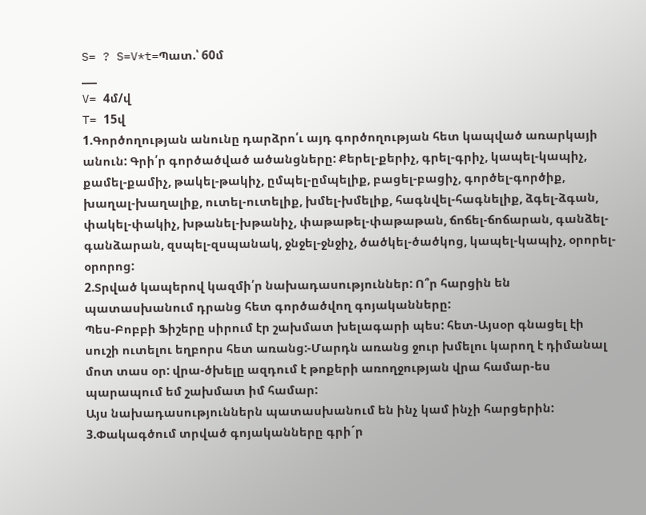S= ? S=V*t=Պատ.՝ 60մ
___
V= 4մ/վ
T= 15վ
1.Գործողության անունը դարձրո՛ւ այդ գործողության հետ կապված առարկայի անուն: Գրի՛ր գործածված ածանցները: Քերել-քերիչ, գրել-գրիչ, կապել-կապիչ, քամել-քամիչ, թակել-թակիչ, ըմպել-ըմպելիք, բացել-բացիչ, գործել-գործիք, խաղալ-խաղալիք, ուտել-ուտելիք, խմել-խմելիք, հագնվել-հագնելիք, ձգել-ձգան, փակել-փակիչ, խթանել-խթանիչ, փաթաթել-փաթաթան, ճոճել-ճոճարան, գանձել-գանձարան, զսպել-զսպանակ, ջնջել-ջնջիչ, ծածկել-ծածկոց, կապել-կապիչ, օրորել-օրորոց:
2.Տրված կապերով կազմի՛ր նախադասություններ: Ո՞ր հարցին են պատասխանում դրանց հետ գործածվող գոյականները:
Պես-Բոբբի Ֆիշերը սիրում էր շախմատ խելագարի պես: հետ-Այսօր գնացել էի սուշի ուտելու եղբորս հետ առանց:-Մարդն առանց ջուր խմելու կարող է դիմանալ մոտ տաս օր: վրա-ծխելը ազդում է թոքերի առողջության վրա համար-ես պարապում եմ շախմատ իմ համար:
Այս նախադասություններն պատասխանում են ինչ կամ ինչի հարցերին:
3.Փակագծում տրված գոյականները գրի´ր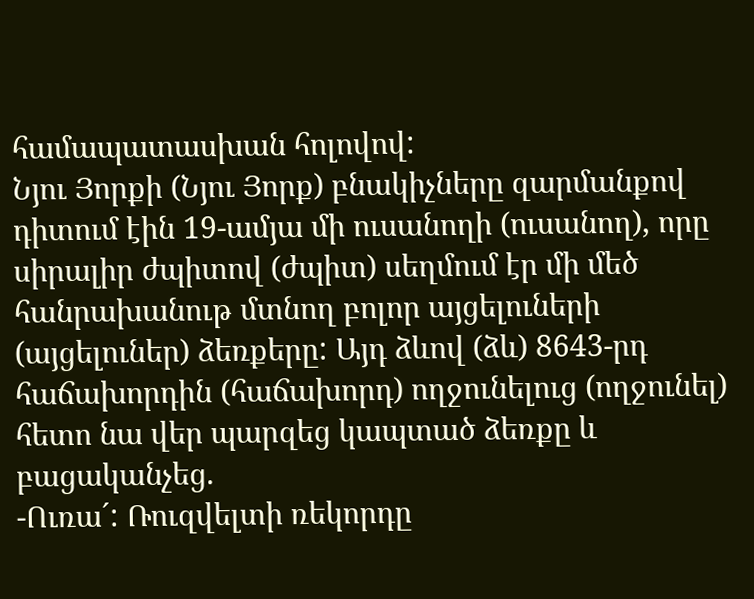համապատասխան հոլովով:
Նյու Յորքի (Նյու Յորք) բնակիչները զարմանքով դիտում էին 19-ամյա մի ուսանողի (ուսանող), որը սիրալիր ժպիտով (ժպիտ) սեղմում էր մի մեծ հանրախանութ մտնող բոլոր այցելուների (այցելուներ) ձեռքերը: Այդ ձևով (ձև) 8643-րդ հաճախորդին (հաճախորդ) ողջունելուց (ողջունել) հետո նա վեր պարզեց կապտած ձեռքը և բացականչեց.
-Ուռա´: Ռուզվելտի ռեկորդը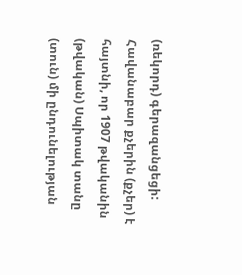(ռեկորդ) գերազանցեցի:
Հավանաբար քչերին (քչեր) է հայտնի, որ 1907 թվականին (թվական) Սպիտակ տանը (տուն) մի ընդունելության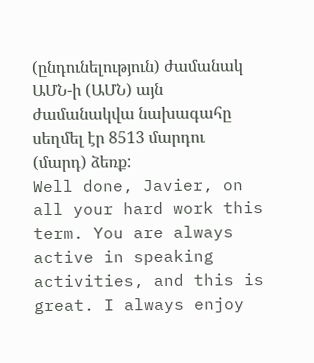(ընդունելություն) ժամանակ ԱՄՆ-ի (ԱՄՆ) այն ժամանակվա նախագահը սեղմել էր 8513 մարդու (մարդ) ձեռք:
Well done, Javier, on all your hard work this term. You are always active in speaking activities, and this is great. I always enjoy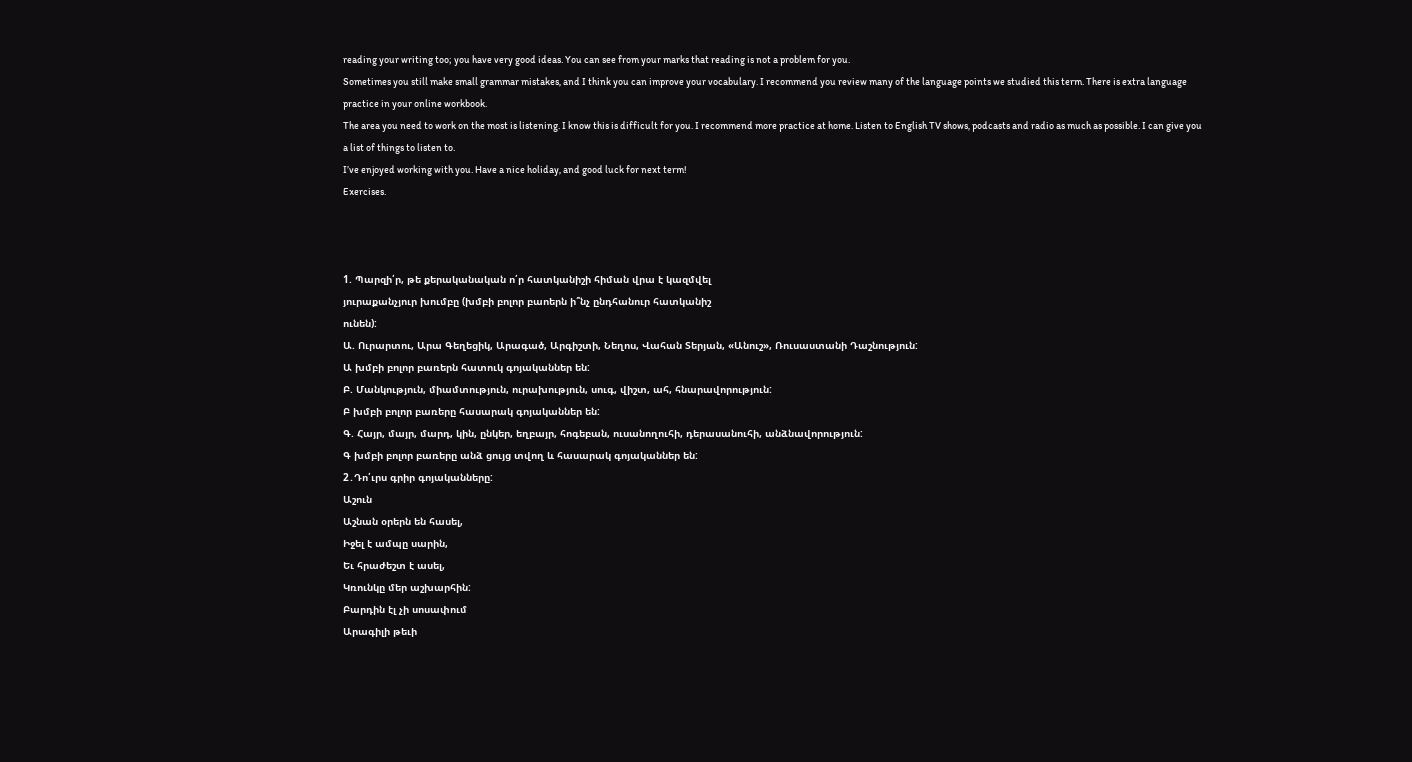reading your writing too; you have very good ideas. You can see from your marks that reading is not a problem for you.
Sometimes you still make small grammar mistakes, and I think you can improve your vocabulary. I recommend you review many of the language points we studied this term. There is extra language practice in your online workbook.
The area you need to work on the most is listening. I know this is difficult for you. I recommend more practice at home. Listen to English TV shows, podcasts and radio as much as possible. I can give you a list of things to listen to.
I’ve enjoyed working with you. Have a nice holiday, and good luck for next term!
Exercises.



1. Պարզի՛ր, թե քերականական ո՛ր հատկանիշի հիման վրա է կազմվել
յուրաքանչյուր խումբը (խմբի բոլոր բաոերն ի՞նչ ընդհանուր հատկանիշ
ունեն):
Ա. Ուրարտու, Արա Գեղեցիկ, Արագած, Արգիշտի, Նեղոս, Վահան Տերյան, «Անուշ», Ռուսաստանի Դաշնություն:
Ա խմբի բոլոր բառերն հատուկ գոյականներ են:
Բ. Մանկություն, միամտություն, ուրախություն, սուգ, վիշտ, ահ, հնարավորություն:
Բ խմբի բոլոր բառերը հասարակ գոյականներ են:
Գ. Հայր, մայր, մարդ, կին, ընկեր, եղբայր, հոգեբան, ուսանողուհի, դերասանուհի, անձնավորություն:
Գ խմբի բոլոր բառերը անձ ցույց տվող և հասարակ գոյականներ են:
2․Դո՛ւրս գրիր գոյականները:
Աշուն
Աշնան օրերն են հասել,
Իջել է ամպը սարին,
Եւ հրաժեշտ է ասել,
Կռունկը մեր աշխարհին:
Բարդին էլ չի սոսափում
Արագիլի թեւի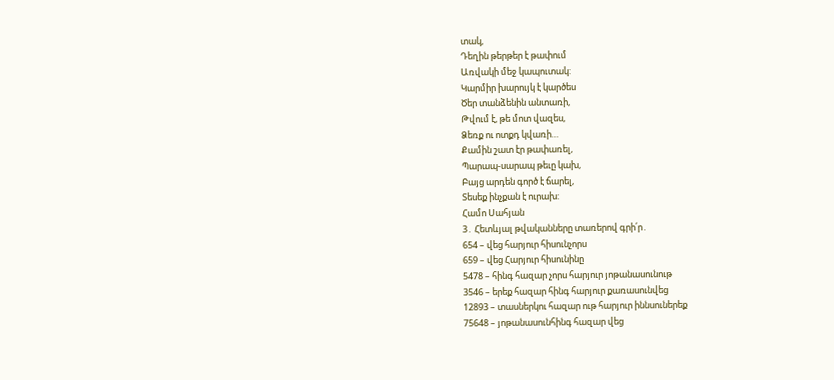տակ,
Դեղին թերթեր է թափում
Առվակի մեջ կապուտակ:
Կարմիր խարույկ է կարծես
Ծեր տանձենին անտառի,
Թվում է, թե մոտ վազես,
Ձեռք ու ոտքդ կվառի…
Քամին շատ էր թափառել,
Պարապ-սարապ թեւը կախ,
Բայց արդեն գործ է ճարել,
Տեսեք ինչքան է ուրախ:
Համո Սահյան
3․ Հետևյալ թվականները տառերով գրի՛ր․
654 – վեց հարյուր հիսունչորս
659 – վեց Հարյուր հիսունինը
5478 – հինգ հազար չորս հարյուր յոթանասունութ
3546 – երեք հազար հինգ հարյուր քառասունվեց
12893 – տասներկու հազար ութ հարյուր իննսուներեք
75648 – յոթանասունհինգ հազար վեց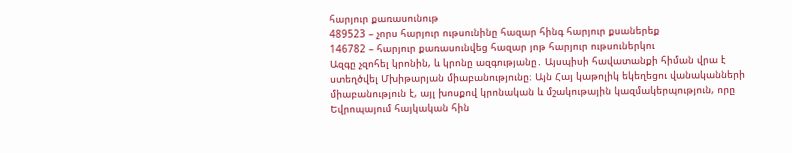հարյուր քառասունութ
489523 – չորս հարյուր ութսունինը հազար հինգ հարյուր քսաներեք
146782 – հարյուր քառասունվեց հազար յոթ հարյուր ութսուներկու
Ազգը չզոհել կրոնին, և կրոնը ազգությանը․ Այսպիսի հավատանքի հիման վրա է ստեղծվել Մխիթարյան միաբանությունը։ Այն Հայ կաթոլիկ եկեղեցու վանականների միաբանություն է, այլ խոսքով կրոնական և մշակութային կազմակերպություն, որը Եվրոպայում հայկական հին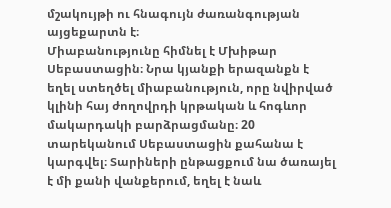մշակույթի ու հնագույն ժառանգության այցեքարտն է։
Միաբանությունը հիմնել է Մխիթար Սեբաստացին։ Նրա կյանքի երազանքն է եղել ստեղծել միաբանություն, որը նվիրված կլինի հայ ժողովրդի կրթական և հոգևոր մակարդակի բարձրացմանը։ 20 տարեկանում Սեբաստացին քահանա է կարգվել։ Տարիների ընթացքում նա ծառայել է մի քանի վանքերում, եղել է նաև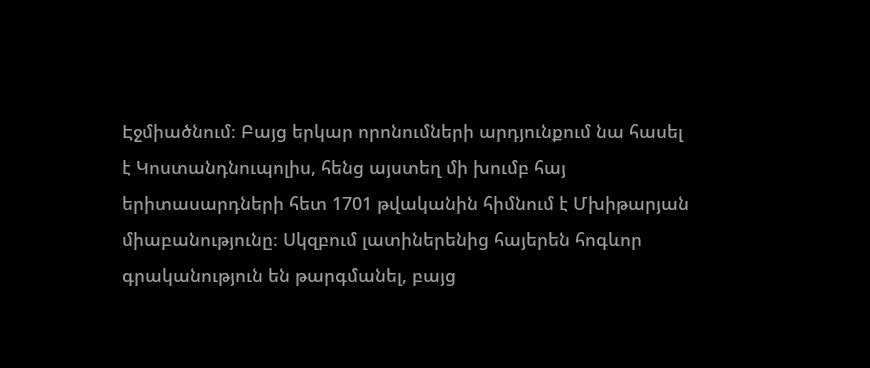Էջմիածնում։ Բայց երկար որոնումների արդյունքում նա հասել է Կոստանդնուպոլիս, հենց այստեղ մի խումբ հայ երիտասարդների հետ 1701 թվականին հիմնում է Մխիթարյան միաբանությունը։ Սկզբում լատիներենից հայերեն հոգևոր գրականություն են թարգմանել, բայց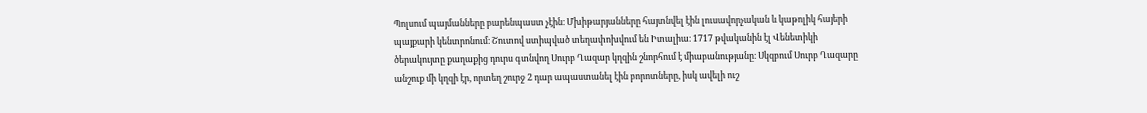Պոլսում պայմանները բարենպաստ չէին։ Մխիթարյանները հայտնվել էին լուսավորչական և կաթոլիկ հայերի պայքարի կենտրոնում։ Շուտով ստիպված տեղափոխվում են Իտալիա։ 1717 թվականին էլ Վենետիկի ծերակույտը քաղաքից դուրս գտնվող Սուրբ Ղազար կղզին շնորհում է միաբանությանը։ Սկզբում Սուրբ Ղազարը անշուք մի կղզի էր, որտեղ շուրջ 2 դար ապաստանել էին բորոտները, իսկ ավելի ուշ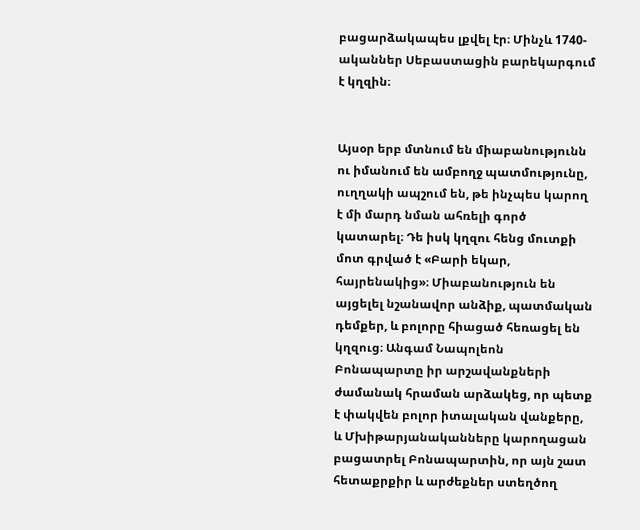բացարձակապես լքվել էր։ Մինչև 1740-ականներ Սեբաստացին բարեկարգում է կղզին։


Այսօր երբ մտնում են միաբանությունն ու իմանում են ամբողջ պատմությունը, ուղղակի ապշում են, թե ինչպես կարող է մի մարդ նման ահռելի գործ կատարել։ Դե իսկ կղզու հենց մուտքի մոտ գրված է «Բարի եկար, հայրենակից»։ Միաբանություն են այցելել նշանավոր անձիք, պատմական դեմքեր, և բոլորը հիացած հեռացել են կղզուց։ Անգամ Նապոլեոն Բոնապարտը իր արշավանքների ժամանակ հրաման արձակեց, որ պետք է փակվեն բոլոր իտալական վանքերը, և Մխիթարյանականները կարողացան բացատրել Բոնապարտին, որ այն շատ հետաքրքիր և արժեքներ ստեղծող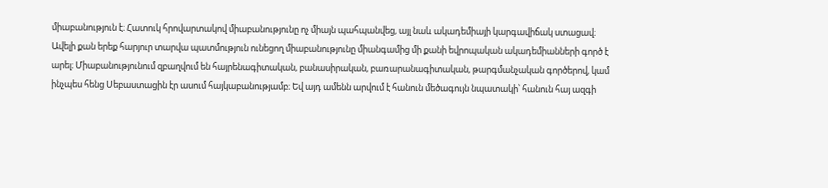միաբանություն է։ Հատուկ հրովարտակով միաբանությունը ոչ միայն պահպանվեց, այլ նաև ակադեմիայի կարգավիճակ ստացավ։ Ավելի քան երեք հարյուր տարվա պատմություն ունեցող միաբանությունը միանգամից մի քանի եվրոպական ակադեմիանների գործ է արել։ Միաբանությունում զբաղվում են հայրենագիտական, բանասիրական, բառարանագիտական, թարգմանչական գործերով, կամ ինչպես հենց Սեբաստացին էր ասում հայկաբանությամբ։ Եվ այդ ամենն արվում է հանուն մեծագույն նպատակի՝ հանուն հայ ազգի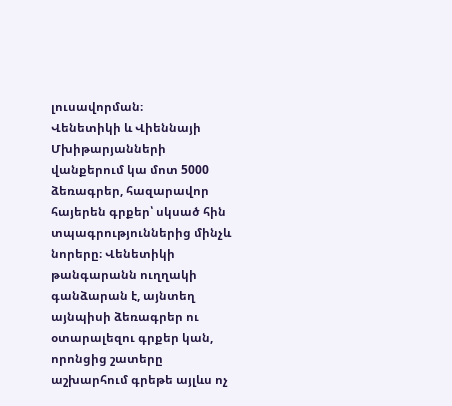լուսավորման։
Վենետիկի և Վիեննայի Մխիթարյանների վանքերում կա մոտ 5000 ձեռագրեր, հազարավոր հայերեն գրքեր՝ սկսած հին տպագրություններից մինչև նորերը։ Վենետիկի թանգարանն ուղղակի գանձարան է, այնտեղ այնպիսի ձեռագրեր ու օտարալեզու գրքեր կան, որոնցից շատերը աշխարհում գրեթե այլևս ոչ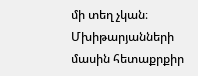մի տեղ չկան։ Մխիթարյանների մասին հետաքրքիր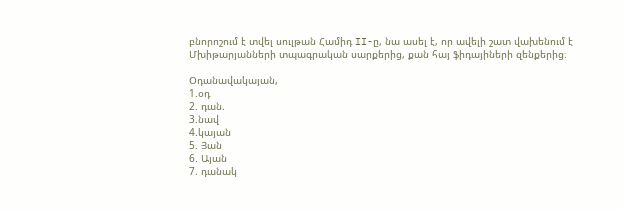բնորոշում է տվել սուլթան Համիդ II-ը, նա ասել է, որ ավելի շատ վախենում է Մխիթարյանների տպագրական սարքերից, քան հայ ֆիդայիների զենքերից։

Օդանավակայան,
1.օդ
2. դան.
3.նավ
4.կայան
5. Յան
6. Այան
7. դանակ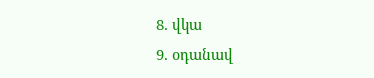8. վկա
9. օդանավ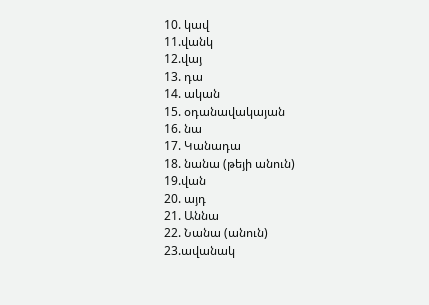10. կավ
11.վանկ
12.վայ
13. դա
14. ական
15. օդանավակայան
16. նա
17. Կանադա
18. նանա (թեյի անուն)
19.վան
20. այդ
21. Աննա
22. Նանա (անուն)
23.ավանակ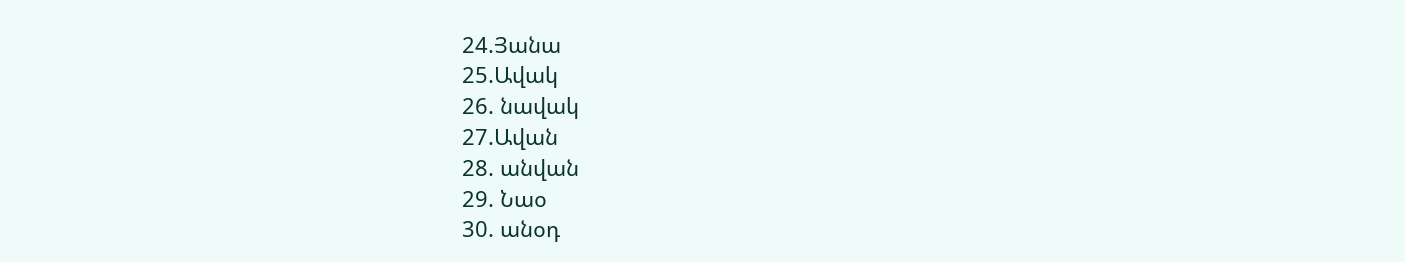24.Յանա
25.Ավակ
26. նավակ
27.Ավան
28. անվան
29. Նաօ
30. անօդ